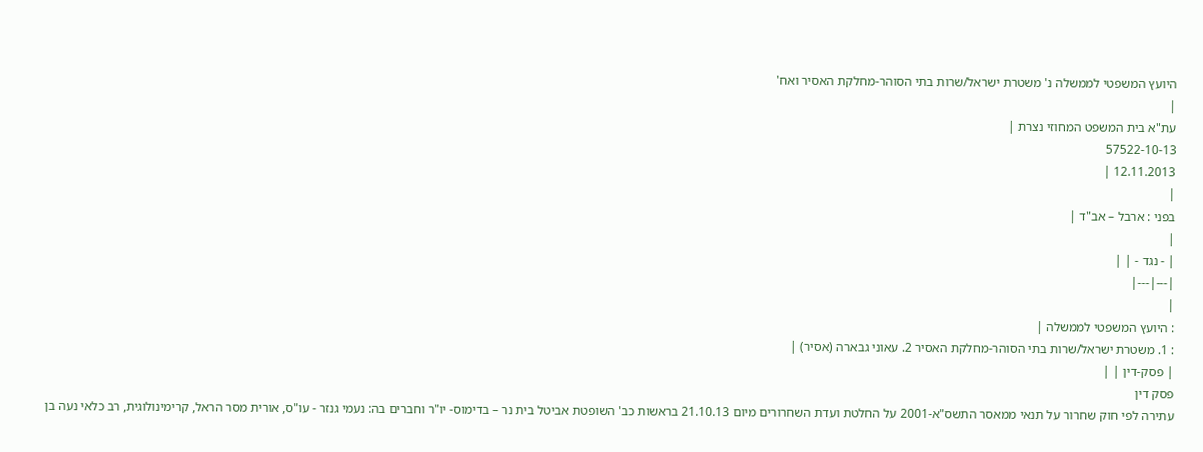היועץ המשפטי לממשלה נ' משטרת ישראל/שרות בתי הסוהר-מחלקת האסיר ואח'
|
עת"א בית המשפט המחוזי נצרת |
57522-10-13
12.11.2013 |
|
בפני : ארבל – אב"ד |
|
| - נגד - | |
|---|---|
|
: היועץ המשפטי לממשלה |
: 1. משטרת ישראל/שרות בתי הסוהר-מחלקת האסיר 2. עאוני גבארה (אסיר) |
| פסק-דין | |
פסק דין
עתירה לפי חוק שחרור על תנאי ממאסר התשס"א-2001 על החלטת ועדת השחרורים מיום 21.10.13 בראשות כב' השופטת אביטל בית נר – בדימוס- יו"ר וחברים בה: נעמי גנזר - עו"ס, אורית מסר הראל, קרימינולוגית, רב כלאי נעה בן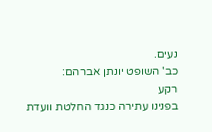נעים.
כב' השופט יונתן אברהם:
רקע
בפנינו עתירה כנגד החלטת וועדת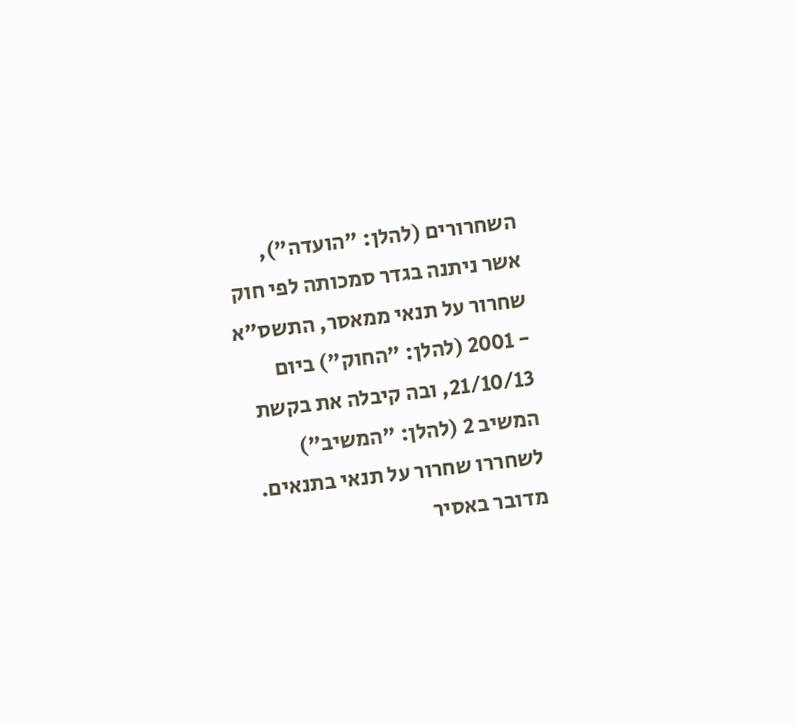השחרורים (להלן: "הועדה"), אשר ניתנה בגדר סמכותה לפי חוק שחרור על תנאי ממאסר, התשס"א - 2001 (להלן: "החוק") ביום 21/10/13, ובה קיבלה את בקשת המשיב 2 (להלן: "המשיב") לשחררו שחרור על תנאי בתנאים.
מדובר באסיר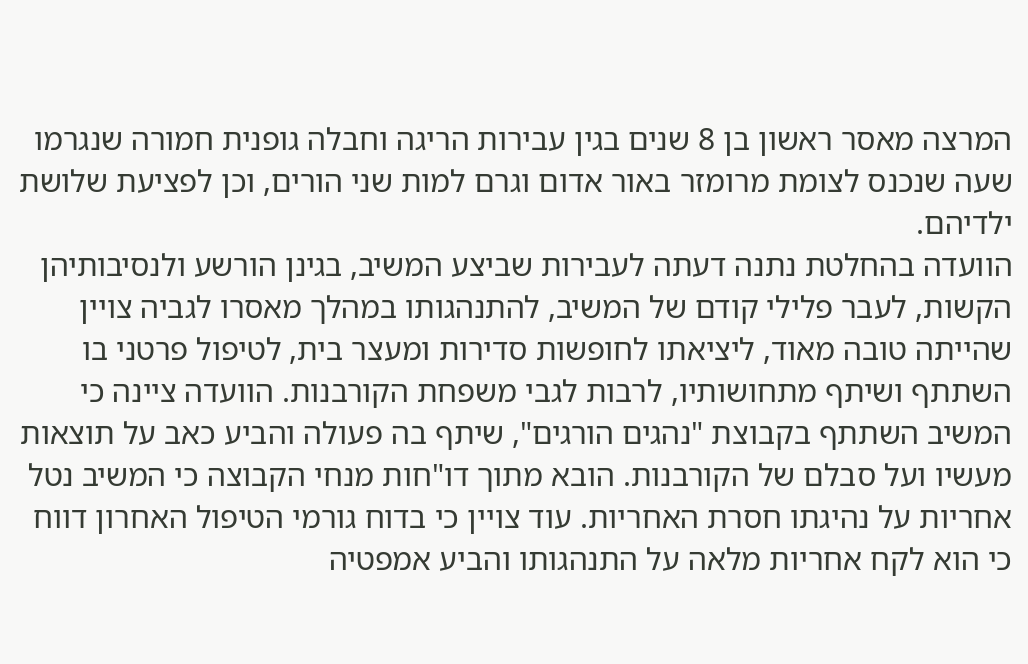המרצה מאסר ראשון בן 8 שנים בגין עבירות הריגה וחבלה גופנית חמורה שנגרמו שעה שנכנס לצומת מרומזר באור אדום וגרם למות שני הורים, וכן לפציעת שלושת ילדיהם.
הוועדה בהחלטת נתנה דעתה לעבירות שביצע המשיב, בגינן הורשע ולנסיבותיהן הקשות, לעבר פלילי קודם של המשיב, להתנהגותו במהלך מאסרו לגביה צויין שהייתה טובה מאוד, ליציאתו לחופשות סדירות ומעצר בית, לטיפול פרטני בו השתתף ושיתף מתחושותיו, לרבות לגבי משפחת הקורבנות. הוועדה ציינה כי המשיב השתתף בקבוצת "נהגים הורגים", שיתף בה פעולה והביע כאב על תוצאות מעשיו ועל סבלם של הקורבנות. הובא מתוך דו"חות מנחי הקבוצה כי המשיב נטל אחריות על נהיגתו חסרת האחריות. עוד צויין כי בדוח גורמי הטיפול האחרון דווח כי הוא לקח אחריות מלאה על התנהגותו והביע אמפטיה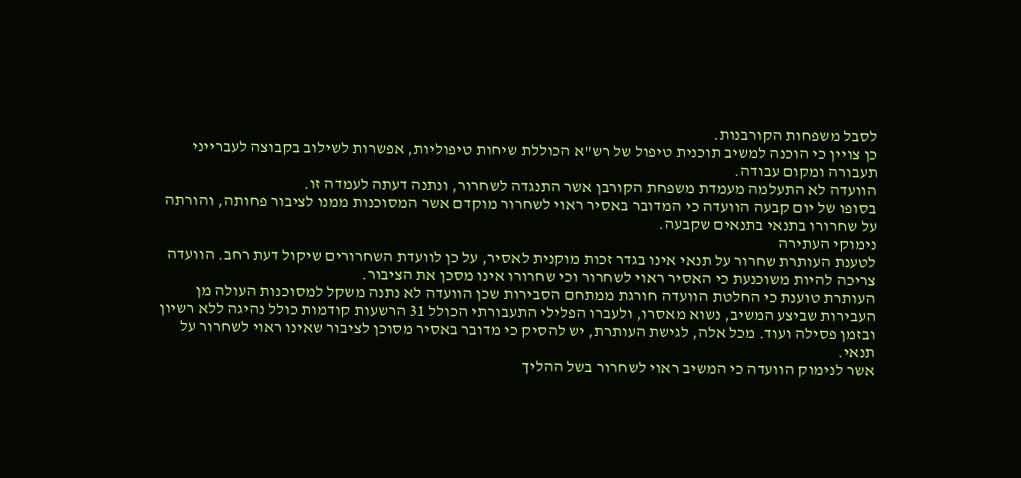לסבל משפחות הקורבנות.
כן צויין כי הוכנה למשיב תוכנית טיפול של רש"א הכוללת שיחות טיפוליות, אפשרות לשילוב בקבוצה לעברייני תעבורה ומקום עבודה.
הוועדה לא התעלמה מעמדת משפחת הקורבן אשר התנגדה לשחרור, ונתנה דעתה לעמדה זו.
בסופו של יום קבעה הוועדה כי המדובר באסיר ראוי לשחרור מוקדם אשר המסוכנות ממנו לציבור פחותה, והורתה על שחרורו בתנאי בתנאים שקבעה.
נימוקי העתירה
לטענת העותרת שחרור על תנאי אינו בגדר זכות מוקנית לאסיר, על כן לוועדת השחרורים שיקול דעת רחב. הוועדה צריכה להיות משוכנעת כי האסיר ראוי לשחרור וכי שחרורו אינו מסכן את הציבור.
העותרת טוענת כי החלטת הוועדה חורגת ממתחם הסבירות שכן הוועדה לא נתנה משקל למסוכנות העולה מן העבירות שביצע המשיב, נשוא מאסרו, ולעברו הפלילי התעבורתי הכולל 31 הרשעות קודמות כולל נהיגה ללא רשיון ובזמן פסילה ועוד. מכל אלה, לגישת העותרת, יש להסיק כי מדובר באסיר מסוכן לציבור שאינו ראוי לשחרור על תנאי.
אשר לנימוק הוועדה כי המשיב ראוי לשחרור בשל ההליך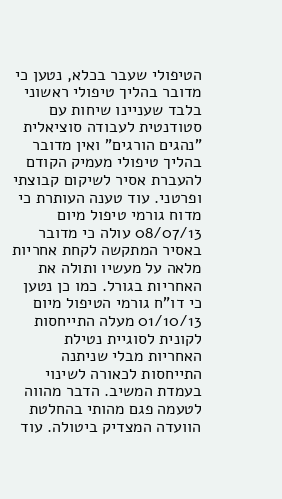הטיפולי שעבר בכלא, נטען כי מדובר בהליך טיפולי ראשוני בלבד שעניינו שיחות עם סטודנטית לעבודה סוציאלית "נהגים הורגים" ואין מדובר בהליך טיפולי מעמיק הקודם להעברת אסיר לשיקום קבוצתי ופרטני. עוד טענה העותרת כי מדוח גורמי טיפול מיום 08/07/13 עולה כי מדובר באסיר המתקשה לקחת אחריות מלאה על מעשיו ותולה את האחריות בגורל. כמו כן נטען כי דו"ח גורמי הטיפול מיום 01/10/13 מעלה התייחסות לקונית לסוגיית נטילת האחריות מבלי שניתנה התייחסות לכאורה לשינוי בעמדת המשיב. הדבר מהווה לטעמה פגם מהותי בהחלטת הוועדה המצדיק ביטולה. עוד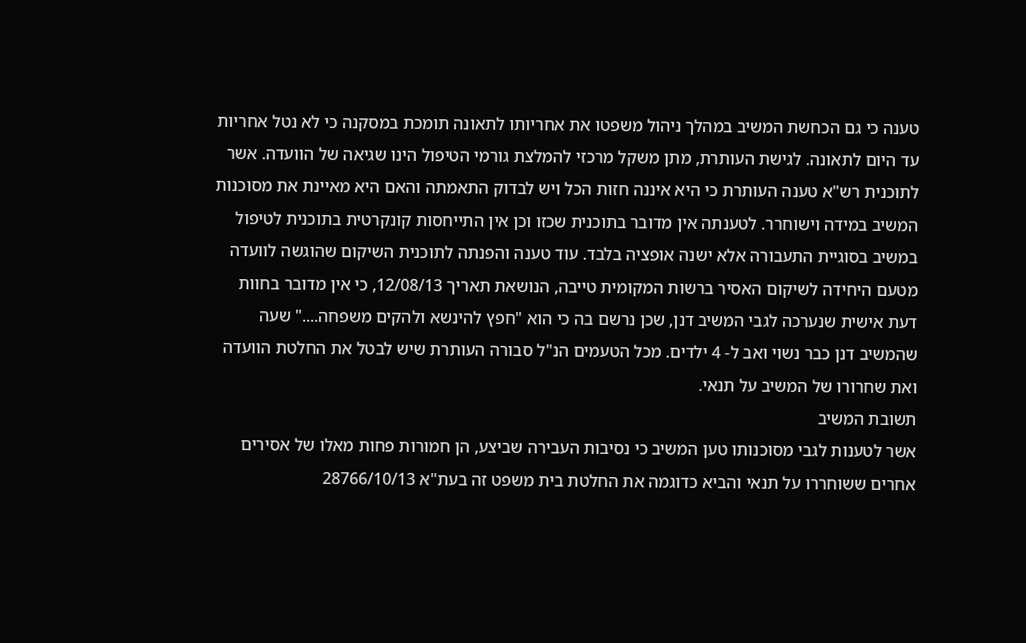טענה כי גם הכחשת המשיב במהלך ניהול משפטו את אחריותו לתאונה תומכת במסקנה כי לא נטל אחריות עד היום לתאונה. לגישת העותרת, מתן משקל מרכזי להמלצת גורמי הטיפול הינו שגיאה של הוועדה. אשר לתוכנית רש"א טענה העותרת כי היא איננה חזות הכל ויש לבדוק התאמתה והאם היא מאיינת את מסוכנות המשיב במידה וישוחרר. לטענתה אין מדובר בתוכנית שכזו וכן אין התייחסות קונקרטית בתוכנית לטיפול במשיב בסוגיית התעבורה אלא ישנה אופציה בלבד. עוד טענה והפנתה לתוכנית השיקום שהוגשה לוועדה מטעם היחידה לשיקום האסיר ברשות המקומית טייבה, הנושאת תאריך 12/08/13, כי אין מדובר בחוות דעת אישית שנערכה לגבי המשיב דנן, שכן נרשם בה כי הוא "חפץ להינשא ולהקים משפחה...." שעה שהמשיב דנן כבר נשוי ואב ל- 4 ילדים. מכל הטעמים הנ"ל סבורה העותרת שיש לבטל את החלטת הוועדה ואת שחרורו של המשיב על תנאי.
תשובת המשיב
אשר לטענות לגבי מסוכנותו טען המשיב כי נסיבות העבירה שביצע, הן חמורות פחות מאלו של אסירים אחרים ששוחררו על תנאי והביא כדוגמה את החלטת בית משפט זה בעת"א 28766/10/13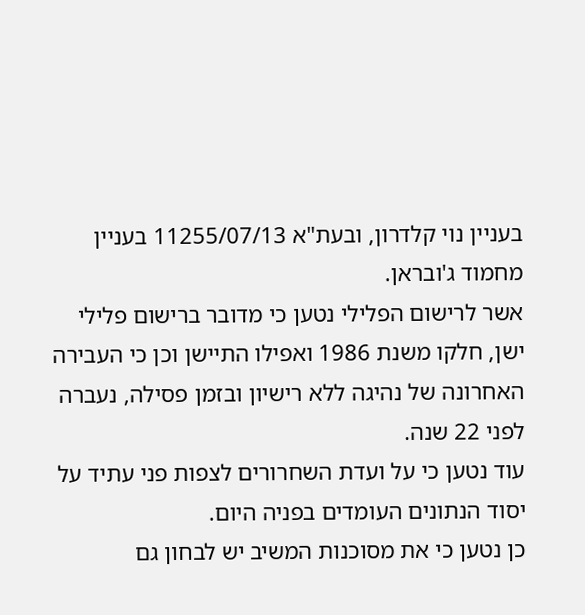בעניין נוי קלדרון, ובעת"א 11255/07/13 בעניין מחמוד ג'ובראן.
אשר לרישום הפלילי נטען כי מדובר ברישום פלילי ישן, חלקו משנת 1986 ואפילו התיישן וכן כי העבירה האחרונה של נהיגה ללא רישיון ובזמן פסילה, נעברה לפני 22 שנה.
עוד נטען כי על ועדת השחרורים לצפות פני עתיד על יסוד הנתונים העומדים בפניה היום.
כן נטען כי את מסוכנות המשיב יש לבחון גם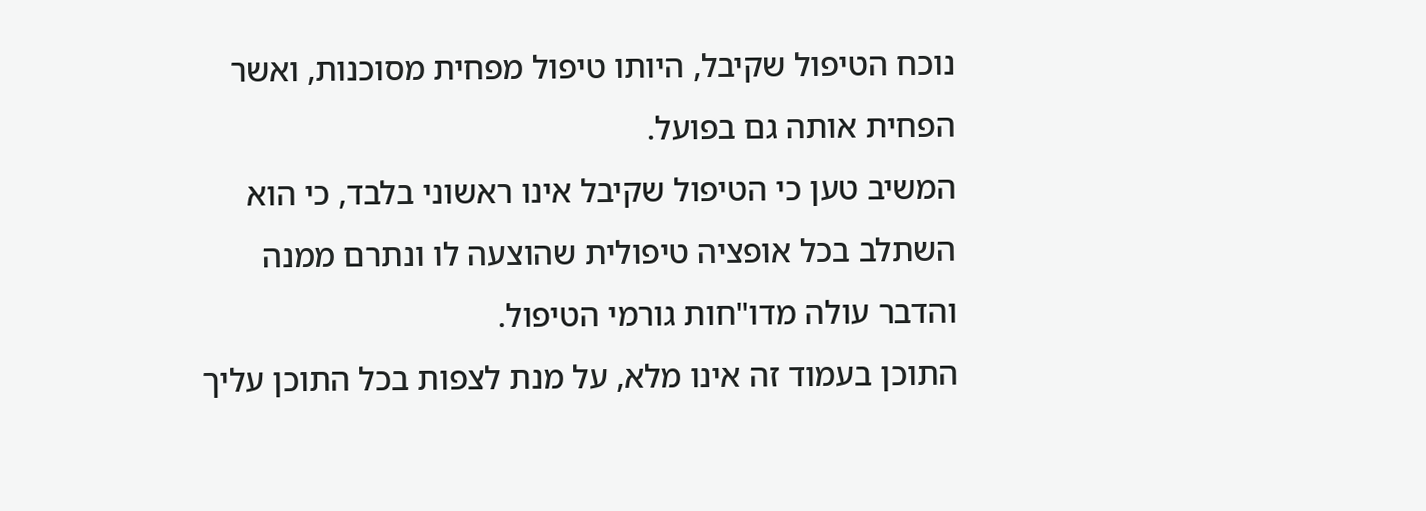נוכח הטיפול שקיבל, היותו טיפול מפחית מסוכנות, ואשר הפחית אותה גם בפועל.
המשיב טען כי הטיפול שקיבל אינו ראשוני בלבד, כי הוא השתלב בכל אופציה טיפולית שהוצעה לו ונתרם ממנה והדבר עולה מדו"חות גורמי הטיפול.
התוכן בעמוד זה אינו מלא, על מנת לצפות בכל התוכן עליך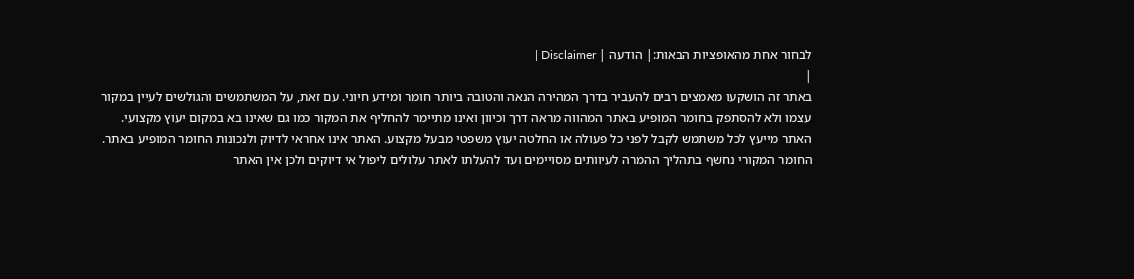לבחור אחת מהאופציות הבאות:| הודעה | Disclaimer |
|
באתר זה הושקעו מאמצים רבים להעביר בדרך המהירה הנאה והטובה ביותר חומר ומידע חיוני. עם זאת, על המשתמשים והגולשים לעיין במקור עצמו ולא להסתפק בחומר המופיע באתר המהווה מראה דרך וכיוון ואינו מתיימר להחליף את המקור כמו גם שאינו בא במקום יעוץ מקצועי. האתר מייעץ לכל משתמש לקבל לפני כל פעולה או החלטה יעוץ משפטי מבעל מקצוע. האתר אינו אחראי לדיוק ולנכונות החומר המופיע באתר. החומר המקורי נחשף בתהליך ההמרה לעיוותים מסויימים ועד להעלתו לאתר עלולים ליפול אי דיוקים ולכן אין האתר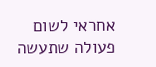אחראי לשום פעולה שתעשה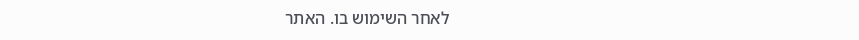לאחר השימוש בו. האתר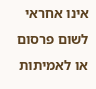אינו אחראי לשום פרסום או לאמיתות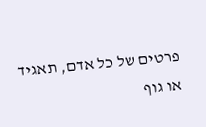פרטים של כל אדם, תאגיד או גוף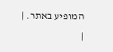המופיע באתר. |
|